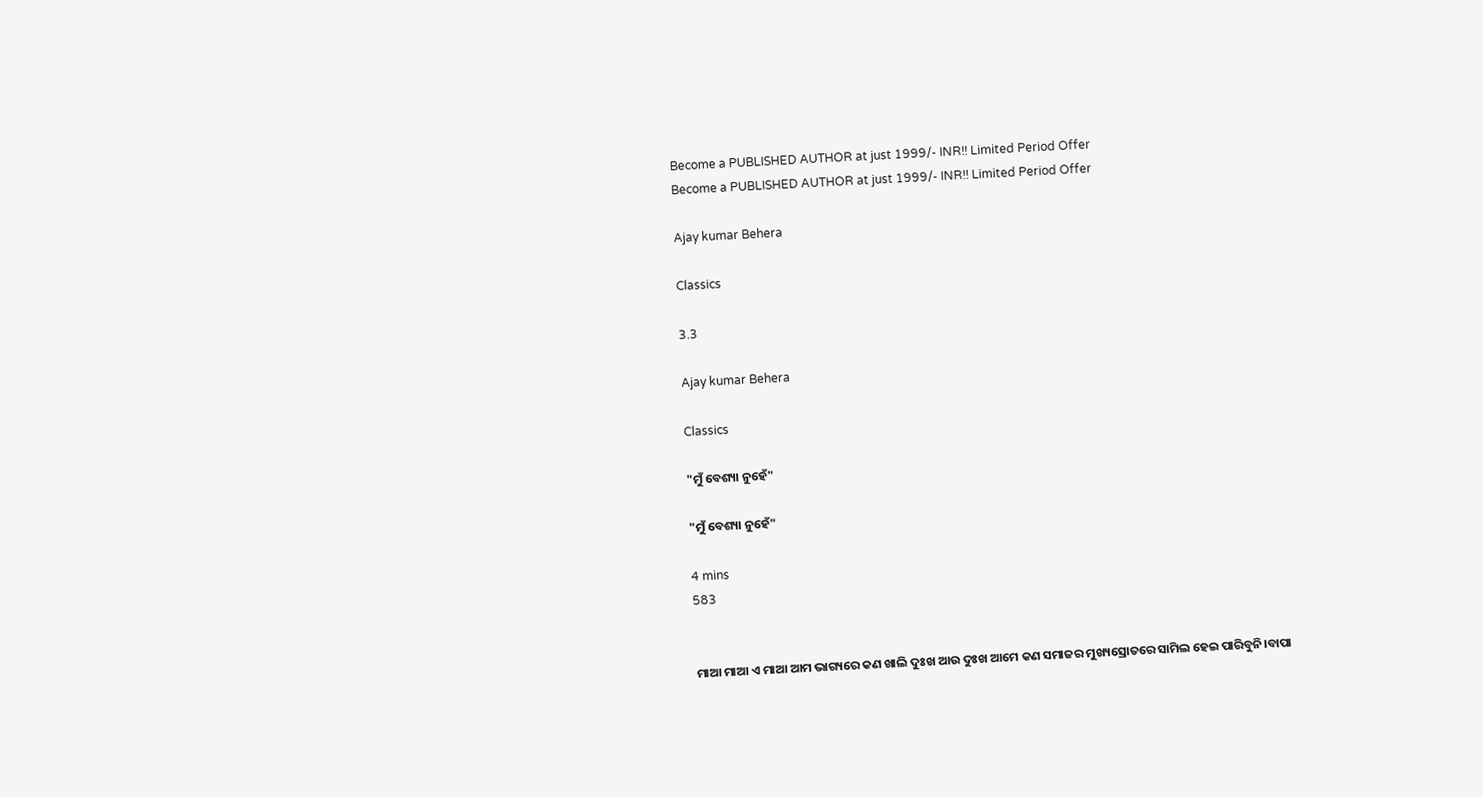Become a PUBLISHED AUTHOR at just 1999/- INR!! Limited Period Offer
Become a PUBLISHED AUTHOR at just 1999/- INR!! Limited Period Offer

Ajay kumar Behera

Classics

3.3

Ajay kumar Behera

Classics

"ମୁଁ ବେଶ୍ୟା ନୁହେଁ"

"ମୁଁ ବେଶ୍ୟା ନୁହେଁ"

4 mins
583


ମାଆ ମାଆ ଏ ମାଆ ଆମ ଭାଗ୍ୟରେ କଣ ଖାଲି ଦୁଃଖ ଆଉ ଦୁଃଖ ଆମେ କଣ ସମାଜର ମୁଖ୍ୟସ୍ରୋତରେ ସାମିଲ ହେଇ ପାରିବୁନି।ବାପା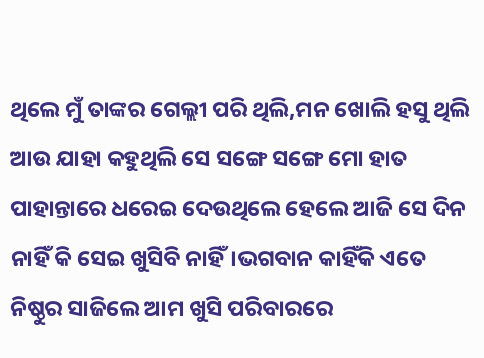ଥିଲେ ମୁଁ ତାଙ୍କର ଗେଲ୍ଲୀ ପରି ଥିଲି,ମନ ଖୋଲି ହସୁ ଥିଲି ଆଉ ଯାହା କହୁଥିଲି ସେ ସଙ୍ଗେ ସଙ୍ଗେ ମୋ ହାତ ପାହାନ୍ତାରେ ଧରେଇ ଦେଉଥିଲେ ହେଲେ ଆଜି ସେ ଦିନ ନାହିଁ କି ସେଇ ଖୁସିବି ନାହିଁ।ଭଗବାନ କାହିଁକି ଏତେ ନିଷ୍ଠୁର ସାଜିଲେ ଆମ ଖୁସି ପରିବାରରେ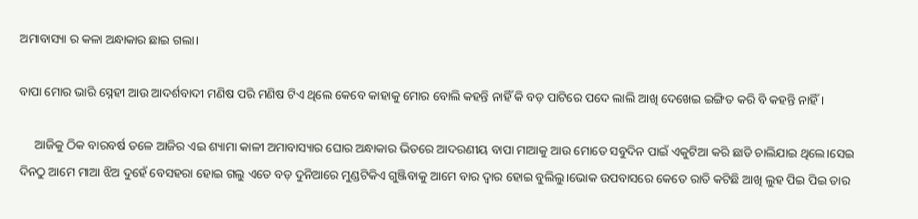ଅମାବାସ୍ୟା ର କଳା ଅନ୍ଧାକାର ଛାଇ ଗଲା।

ବାପା ମୋର ଭାରି ସ୍ନେହୀ ଆଉ ଆଦର୍ଶବାଦୀ ମଣିଷ ପରି ମଣିଷ ଟିଏ ଥିଲେ କେବେ କାହାକୁ ମୋର ବୋଲି କହନ୍ତି ନାହିଁ କି ବଡ଼ ପାଟିରେ ପଦେ ଲାଲି ଆଖି ଦେଖେଇ ଇଙ୍ଗିତ କରି ବି କହନ୍ତି ନାହିଁ।

     ଆଜିକୁ ଠିକ ବାରବର୍ଷ ତଳେ ଆଜିର ଏଇ ଶ୍ୟାମା କାଳୀ ଅମାବାସ୍ୟାର ଘୋର ଅନ୍ଧାକାର ଭିତରେ ଆଦରଣୀୟ ବାପା ମାଆକୁ ଆଉ ମୋତେ ସବୁଦିନ ପାଇଁ ଏକୁଟିଆ କରି ଛାଡି ଚାଲିଯାଇ ଥିଲେ।ସେଇ ଦିନଠୁ ଆମେ ମାଆ ଝିଅ ଦୁହେଁ ବେସହରା ହୋଇ ଗଲୁ ଏତେ ବଡ଼ ଦୁନିଆରେ ମୁଣ୍ଡଟିକିଏ ଗୁଞ୍ଜିବାକୁ ଆମେ ବାର ଦ୍ୱାର ହୋଇ ବୁଲିଲୁ।ଭୋକ ଉପବାସରେ କେତେ ରାତି କଟିଛି ଆଖି ଲୁହ ପିଇ ପିଇ ତାର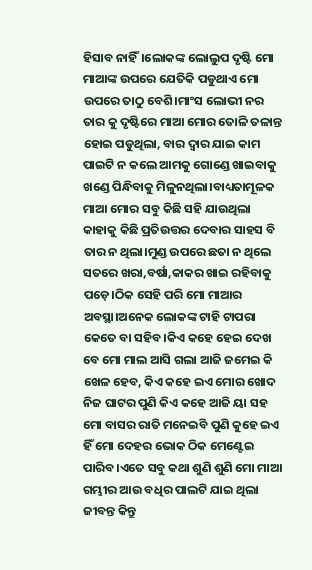ହିସାବ ନାହିଁ।ଲୋକଙ୍କ ଲୋଲୁପ ଦୃଷ୍ଟି ମୋ ମାଆଙ୍କ ଉପରେ ଯେତିକି ପଡୁଥାଏ ମୋ ଉପରେ ତାଠୁ ବେଶି।ମାଂସ ଲୋଭୀ ନର ତାର କୁ ଦୃଷ୍ଟିରେ ମାଆ ମୋର ତୋଳି ତଳାନ୍ତ ହୋଇ ପଡୁଥିଲା, ବାର ଦ୍ୱାର ଯାଇ କାମ ପାଇଟି ନ କଲେ ଆମକୁ ଗୋଣ୍ଡେ ଖାଇବାକୁ ଖଣ୍ଡେ ପିନ୍ଧିବାକୁ ମିଳୁନଥିଲା।ବାଧ୍ୟତାମୂଳକ ମାଆ ମୋର ସବୁ କିଛି ସହି ଯାଉଥିଲା କାହାକୁ କିଛି ପ୍ରତିଉତ୍ତର ଦେବାର ସାହସ ବି ତାର ନ ଥିଲା।ମୁଣ୍ଡ ଉପରେ ଛତା ନ ଥିଲେ ସତରେ ଖରା,ବର୍ଷା,କାକର ଖାଇ ରହିବାକୁ ପଡ଼େ।ଠିକ ସେହି ପରି ମୋ ମାଆର ଅବସ୍ଥା।ଅନେକ ଲୋକଙ୍କ ଟାହି ଟାପରା କେତେ ବା ସହିବ।କିଏ କହେ ହେଇ ଦେଖ ବେ ମୋ ମାଲ ଆସି ଗଲା ଆଜି ଜମେଇ କି ଖେଳ ହେବ, କିଏ କହେ ଇଏ ମୋର ଖୋଦ ନିଜ ଘାଟର ପୁଣି କିଏ କହେ ଆଜି ୟା ସହ ମୋ ବାସର ରାତି ମନେଇବି ପୁଣି କୁହେ ଇଏ ହିଁ ମୋ ଦେହର ଭୋକ ଠିକ ମେଣ୍ଟେଇ ପାରିବ।ଏତେ ସବୁ କଥା ଶୁଣି ଶୁଣି ମୋ ମାଆ ଗମ୍ଭୀର ଆଉ ବଧିର ପାଲଟି ଯାଇ ଥିଲା ଜୀବନ୍ତ କିନ୍ତୁ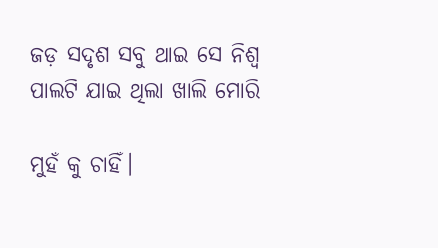ଜଡ଼ ସଦୃଶ ସବୁ ଥାଇ ସେ ନିଶ୍ୱ ପାଲଟି ଯାଇ ଥିଲା ଖାଲି ମୋରି

ମୁହଁ କୁ ଚାହିଁ।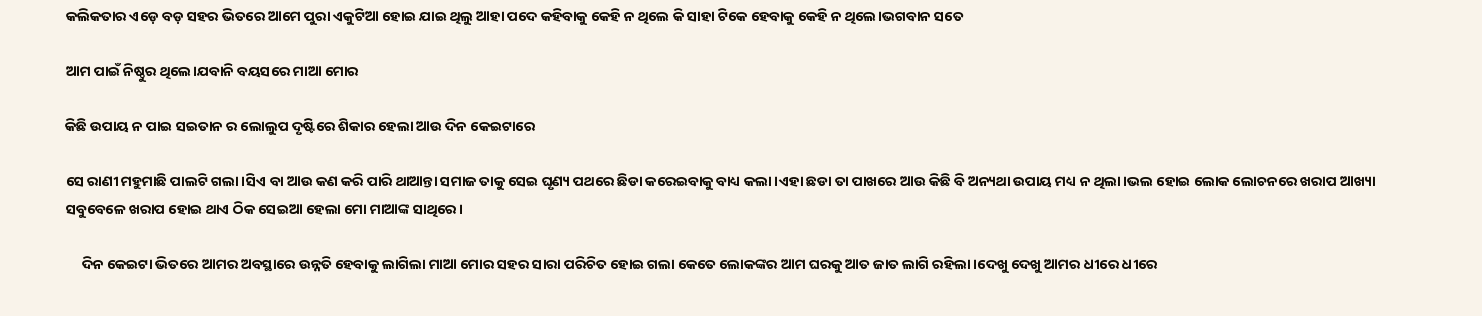କଲିକତାର ଏଡ଼େ ବଡ଼ ସହର ଭିତରେ ଆମେ ପୁରା ଏକୁଟିଆ ହୋଇ ଯାଇ ଥିଲୁ ଆହା ପଦେ କହିବାକୁ କେହି ନ ଥିଲେ କି ସାହା ଟିକେ ହେବାକୁ କେହି ନ ଥିଲେ।ଭଗବାନ ସତେ

ଆମ ପାଇଁ ନିଷ୍ଠୁର ଥିଲେ।ଯବାନି ବୟସରେ ମାଆ ମୋର

କିଛି ଉପାୟ ନ ପାଇ ସଇତାନ ର ଲୋଲୁପ ଦୃଷ୍ଟିରେ ଶିକାର ହେଲା ଆଉ ଦିନ କେଇଟାରେ

ସେ ରାଣୀ ମହୁମାଛି ପାଲଟି ଗଲା।ସିଏ ବା ଆଉ କଣ କରି ପାରି ଥାଆନ୍ତା ସମାଜ ତାକୁ ସେଇ ଘୃଣ୍ୟ ପଥରେ ଛିଡା କରେଇବାକୁ ବାଧ୍ୟ କଲା।ଏହା ଛଡା ତା ପାଖରେ ଆଉ କିଛି ବି ଅନ୍ୟଥା ଉପାୟ ମଧ୍ୟ ନ ଥିଲା।ଭଲ ହୋଇ ଲୋକ ଲୋଚନରେ ଖରାପ ଆଖ୍ୟା ସବୁବେଳେ ଖରାପ ହୋଇ ଥାଏ ଠିକ ସେଇଆ ହେଲା ମୋ ମାଆଙ୍କ ସାଥିରେ।

     ଦିନ କେଇଟା ଭିତରେ ଆମର ଅବସ୍ଥାରେ ଉନ୍ନତି ହେବାକୁ ଲାଗିଲା ମାଆ ମୋର ସହର ସାରା ପରିଚିତ ହୋଇ ଗଲା କେତେ ଲୋକଙ୍କର ଆମ ଘରକୁ ଆତ ଜାତ ଲାଗି ରହିଲା।ଦେଖୁ ଦେଖୁ ଆମର ଧୀରେ ଧୀରେ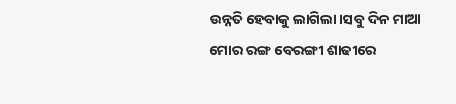ଉନ୍ନତି ହେବାକୁ ଲାଗିଲା।ସବୁ ଦିନ ମାଆ ମୋର ରଙ୍ଗ ବେରଙ୍ଗୀ ଶାଢୀରେ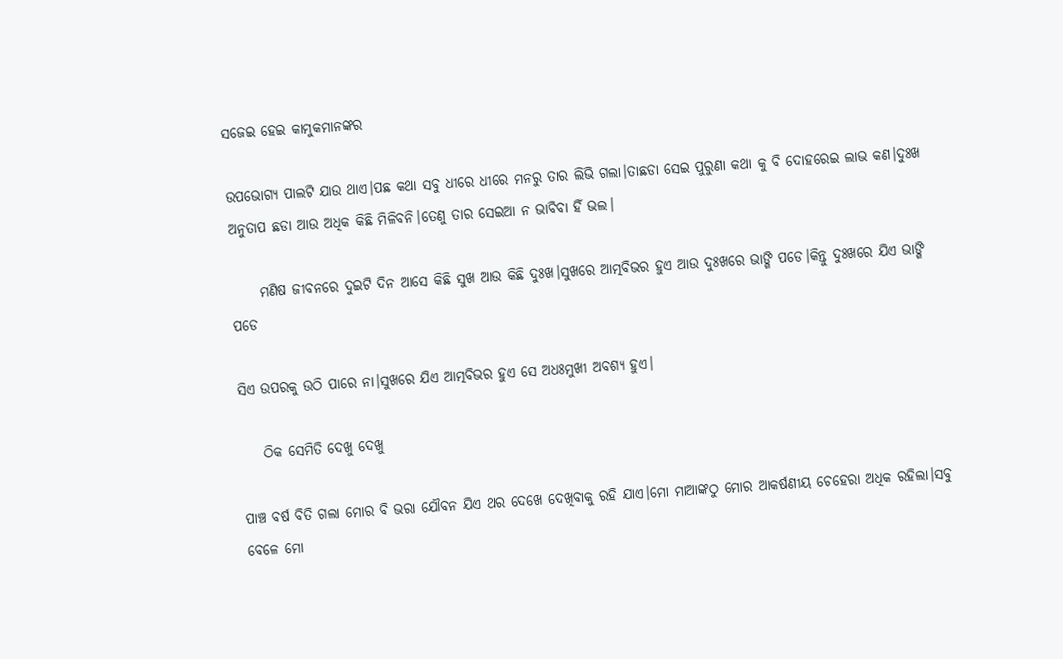ସଜେଇ ହେଇ କାମୁକମାନଙ୍କର

ଉପଭୋଗ୍ୟ ପାଲଟି ଯାଉ ଥାଏ।ପଛ କଥା ସବୁ ଧୀରେ ଧୀରେ ମନରୁ ତାର ଲିଭି ଗଲା।ତାଛଡା ସେଇ ପୁରୁଣା କଥା କୁ ବି ଦୋହରେଇ ଲାଭ କଣ।ଦୁଃଖ ଅନୁତାପ ଛଡା ଆଉ ଅଧିକ କିଛି ମିଳିବନି।ତେଣୁ ତାର ସେଇଆ ନ ଭାବିବା ହିଁ ଭଲ।

     ମଣିଷ ଜୀବନରେ ଦୁଇଟି ଦିନ ଆସେ କିଛି ସୁଖ ଆଉ କିଛି ଦୁଃଖ।ସୁଖରେ ଆତ୍ମବିଭର ହୁଏ ଆଉ ଦୁଃଖରେ ଭାଙ୍ଗି ପଡେ।କିନ୍ତୁ ଦୁଃଖରେ ଯିଏ ଭାଙ୍ଗି ପଡେ

ସିଏ ଉପରକୁ ଉଠି ପାରେ ନା।ସୁଖରେ ଯିଏ ଆତ୍ମବିଭର ହୁଏ ସେ ଅଧଃମୁଖୀ ଅବଶ୍ୟ ହୁଏ।

    ଠିକ ସେମିତି ଦେଖୁ ଦେଖୁ

ପାଞ୍ଚ ବର୍ଷ ବିତି ଗଲା ମୋର ବି ଭରା ଯୌବନ ଯିଏ ଥର ଦେଖେ ଦେଖିବାକୁ ରହି ଯାଏ।ମୋ ମାଆଙ୍କଠୁ ମୋର ଆକର୍ଷଣୀୟ ଚେହେରା ଅଧିକ ରହିଲା।ସବୁ ବେଳେ ମୋ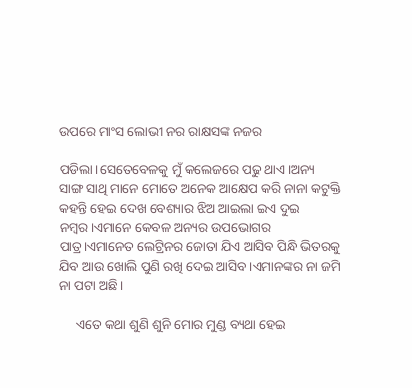ଉପରେ ମାଂସ ଲୋଭୀ ନର ରାକ୍ଷସଙ୍କ ନଜର

ପଡିଲା।ସେତେବେଳକୁ ମୁଁ କଲେଜରେ ପଢୁ ଥାଏ।ଅନ୍ୟ ସାଙ୍ଗ ସାଥି ମାନେ ମୋତେ ଅନେକ ଆକ୍ଷେପ କରି ନାନା କଟୁକ୍ତି କହନ୍ତି ହେଇ ଦେଖ ବେଶ୍ୟାର ଝିଅ ଆଇଲା ଇଏ ଦୁଇ ନମ୍ବର।ଏମାନେ କେବଳ ଅନ୍ୟର ଉପଭୋଗର ପାତ୍ର।ଏମାନେତ ଲେଟ୍ରିନର ଜୋତା ଯିଏ ଆସିବ ପିନ୍ଧି ଭିତରକୁ ଯିବ ଆଉ ଖୋଲି ପୁଣି ରଖି ଦେଇ ଆସିବ।ଏମାନଙ୍କର ନା ଜମି ନା ପଟା ଅଛି।

     ଏତେ କଥା ଶୁଣି ଶୁନି ମୋର ମୁଣ୍ଡ ବ୍ୟଥା ହେଇ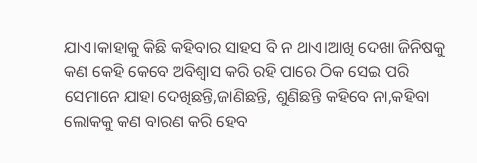ଯାଏ।କାହାକୁ କିଛି କହିବାର ସାହସ ବି ନ ଥାଏ।ଆଖି ଦେଖା ଜିନିଷକୁ କଣ କେହି କେବେ ଅବିଶ୍ୱାସ କରି ରହି ପାରେ ଠିକ ସେଇ ପରି ସେମାନେ ଯାହା ଦେଖିଛନ୍ତି,ଜାଣିଛନ୍ତି, ଶୁଣିଛନ୍ତି କହିବେ ନା,କହିବା ଲୋକକୁ କଣ ବାରଣ କରି ହେବ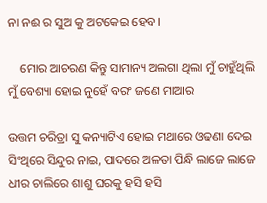ନା ନଈ ର ସୁଅ କୁ ଅଟକେଇ ହେବ।

    ମୋର ଆଚରଣ କିନ୍ତୁ ସାମାନ୍ୟ ଅଲଗା ଥିଲା ମୁଁ ଚାହୁଁଥିଲି ମୁଁ ବେଶ୍ୟା ହୋଇ ନୁହେଁ ବରଂ ଜଣେ ମାଆର

ଉତ୍ତମ ଚରିତ୍ରା ସୁ କନ୍ୟାଟିଏ ହୋଇ ମଥାରେ ଓଢଣା ଦେଇ ସିଂଥିରେ ସିନ୍ଦୁର ନାଇ, ପାଦରେ ଅଳତା ପିନ୍ଧି ଲାଜେ ଲାଜେ ଧୀର ଚାଲିରେ ଶାଶୁ ଘରକୁ ହସି ହସି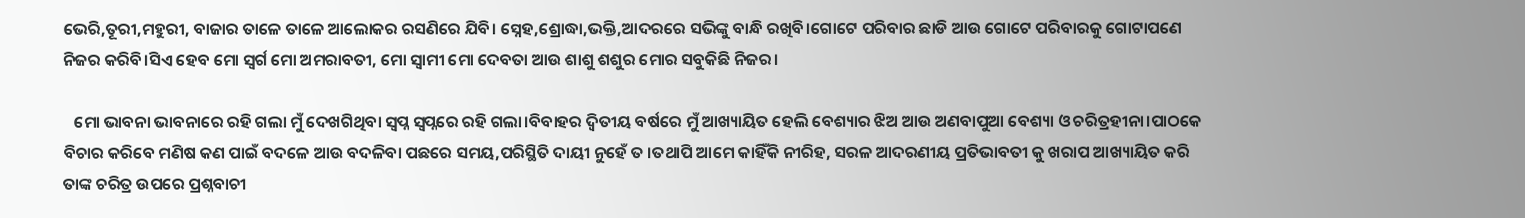ଭେରି,ତୂରୀ,ମହୁରୀ, ବାଜାର ତାଳେ ତାଳେ ଆଲୋକର ରସଣିରେ ଯିବି। ସ୍ନେହ,ଶ୍ରୋଦ୍ଧା,ଭକ୍ତି,ଆଦରରେ ସଭିଙ୍କୁ ବାନ୍ଧି ରଖିବି।ଗୋଟେ ପରିବାର ଛାଡି ଆଉ ଗୋଟେ ପରିବାରକୁ ଗୋଟାପଣେ ନିଜର କରିବି।ସିଏ ହେବ ମୋ ସ୍ୱର୍ଗ ମୋ ଅମରାବତୀ, ମୋ ସ୍ୱାମୀ ମୋ ଦେବତା ଆଉ ଶାଶୁ ଶଶୁର ମୋର ସବୁକିଛି ନିଜର।

   ମୋ ଭାବନା ଭାବନାରେ ରହି ଗଲା ମୁଁ ଦେଖଗିଥିବା ସ୍ୱପ୍ନ ସ୍ୱପ୍ନରେ ରହି ଗଲା।ବିବାହର ଦ୍ୱିତୀୟ ବର୍ଷରେ ମୁଁ ଆଖ୍ୟାୟିତ ହେଲି ବେଶ୍ୟାର ଝିଅ ଆଉ ଅଣବାପୁଆ ବେଶ୍ୟା ଓ ଚରିତ୍ରହୀନା।ପାଠକେ ବିଚାର କରିବେ ମଣିଷ କଣ ପାଇଁ ବଦଳେ ଆଉ ବଦଳିବା ପଛରେ ସମୟ,ପରିସ୍ଥିତି ଦାୟୀ ନୁହେଁ ତ ।ତଥାପି ଆମେ କାହିଁକି ନୀରିହ, ସରଳ ଆଦରଣୀୟ ପ୍ରତିଭାବତୀ କୁ ଖରାପ ଆଖ୍ୟାୟିତ କରି ତାଙ୍କ ଚରିତ୍ର ଉପରେ ପ୍ରଶ୍ନବାଚୀ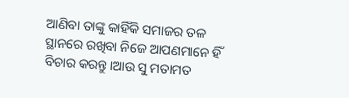ଆଣିବା ତାଙ୍କୁ କାହିଁକି ସମାଜର ତଳ ସ୍ଥାନରେ ରଖିବା ନିଜେ ଆପଣମାନେ ହିଁ ବିଚାର କରନ୍ତୁ।ଆଉ ସୁ ମତାମତ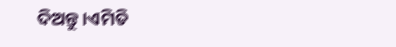ଦିଅନ୍ତୁ।ଏମିତି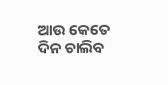ଆଉ କେତେ ଦିନ ଚାଲିବ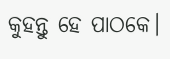କୁହନ୍ତୁ ହେ ପାଠକେ।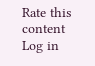Rate this content
Log in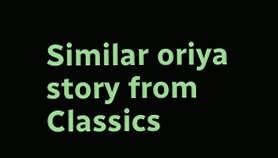Similar oriya story from Classics